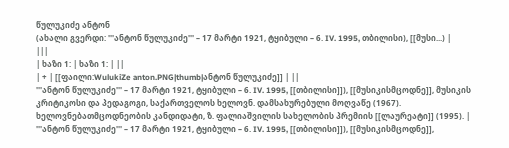წულუკიძე ანტონ
(ახალი გვერდი: '''ანტონ წულუკიძე''' – 17 მარტი 1921, ტყიბული – 6. IV. 1995, თბილისი), [[მუსი...) |
|||
| ხაზი 1: | ხაზი 1: | ||
| + | [[ფაილი:WulukiZe anton.PNG|thumb|ანტონ წულუკიძე]] | ||
'''ანტონ წულუკიძე''' – 17 მარტი 1921, ტყიბული – 6. IV. 1995, [[თბილისი]]), [[მუსიკისმცოდნე]], მუსიკის კრიტიკოსი და პედაგოგი, საქართველოს ხელოვნ. დამსახურებული მოღვაწე (1967). ხელოვნებათმცოდნეობის კანდიდატი, ზ. ფალიაშვილის სახელობის პრემიის [[ლაურეატი]] (1995). | '''ანტონ წულუკიძე''' – 17 მარტი 1921, ტყიბული – 6. IV. 1995, [[თბილისი]]), [[მუსიკისმცოდნე]],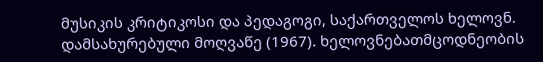მუსიკის კრიტიკოსი და პედაგოგი, საქართველოს ხელოვნ. დამსახურებული მოღვაწე (1967). ხელოვნებათმცოდნეობის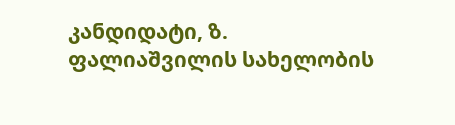კანდიდატი, ზ. ფალიაშვილის სახელობის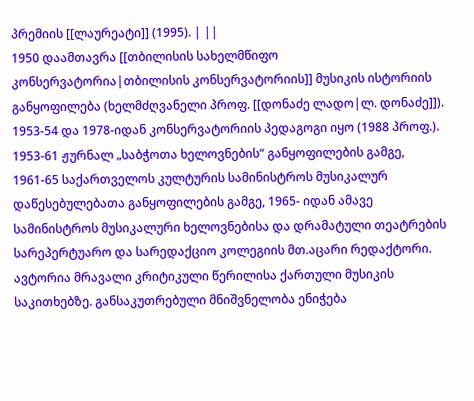პრემიის [[ლაურეატი]] (1995). | ||
1950 დაამთავრა [[თბილისის სახელმწიფო კონსერვატორია|თბილისის კონსერვატორიის]] მუსიკის ისტორიის განყოფილება (ხელმძღვანელი პროფ. [[დონაძე ლადო|ლ. დონაძე]]). 1953-54 და 1978-იდან კონსერვატორიის პედაგოგი იყო (1988 პროფ.). 1953-61 ჟურნალ „საბჭოთა ხელოვნების“ განყოფილების გამგე, 1961-65 საქართველოს კულტურის სამინისტროს მუსიკალურ დაწესებულებათა განყოფილების გამგე, 1965- იდან ამავე სამინისტროს მუსიკალური ხელოვნებისა და დრამატული თეატრების სარეპერტუარო და სარედაქციო კოლეგიის მთ.აცარი რედაქტორი. ავტორია მრავალი კრიტიკული წერილისა ქართული მუსიკის საკითხებზე. განსაკუთრებული მნიშვნელობა ენიჭება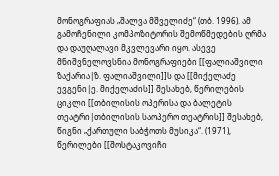მონოგრაფიას „შალვა მშველიძე“ (თბ. 1996). ამ გამოჩენილი კომპოზიტორის შემოწმედების ღრმა და დაუღალავი მკვლევარი იყო. ასევე მნიშვნელოვსნია მონოგრაფიები [[ფალიაშვილი ზაქარია|ზ. ფალიაშვილი]]ს და [[მიქელაძე ევგენი|ე. მიქელაძის]] შესახებ, წერილების ციკლი [[თბილისის ოპერისა და ბალეტის თეატრი|თბილისის საოპერო თეატრის]] შესახებ, წიგნი „ქართული საბჭოთს მუსიკა“. (1971), წერილები [[შოსტაკოვიჩი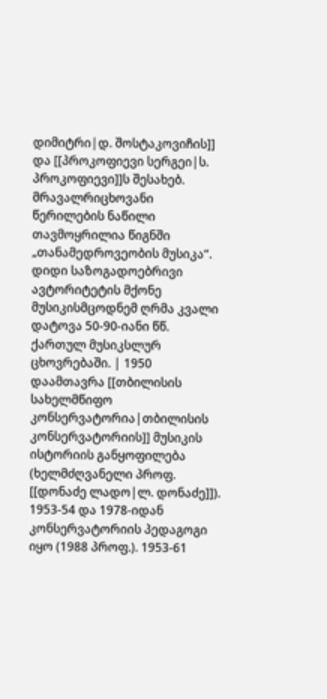დიმიტრი|დ. შოსტაკოვიჩის]] და [[პროკოფიევი სერგეი|ს. პროკოფიევი]]ს შესახებ. მრავალრიცხოვანი წერილების ნაწილი თავმოყრილია წიგნში „თანამედროვეობის მუსიკა“. დიდი საზოგადოებრივი ავტორიტეტის მქონე მუსიკისმცოდნემ ღრმა კვალი დატოვა 50-90-იანი წწ. ქართულ მუსიკსლურ ცხოვრებაში. | 1950 დაამთავრა [[თბილისის სახელმწიფო კონსერვატორია|თბილისის კონსერვატორიის]] მუსიკის ისტორიის განყოფილება (ხელმძღვანელი პროფ. [[დონაძე ლადო|ლ. დონაძე]]). 1953-54 და 1978-იდან კონსერვატორიის პედაგოგი იყო (1988 პროფ.). 1953-61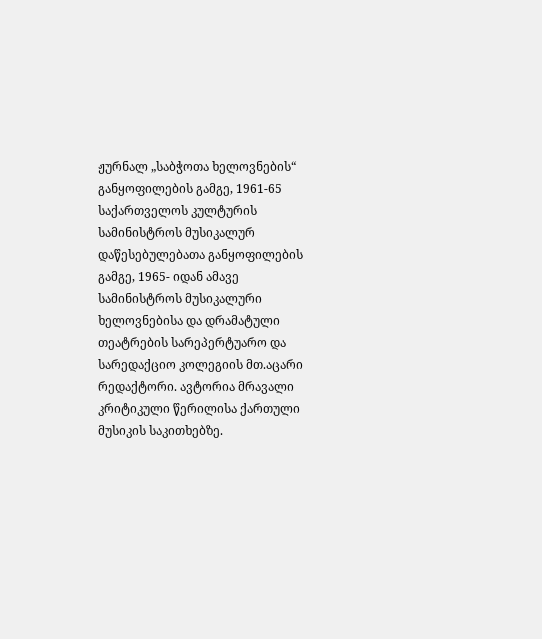ჟურნალ „საბჭოთა ხელოვნების“ განყოფილების გამგე, 1961-65 საქართველოს კულტურის სამინისტროს მუსიკალურ დაწესებულებათა განყოფილების გამგე, 1965- იდან ამავე სამინისტროს მუსიკალური ხელოვნებისა და დრამატული თეატრების სარეპერტუარო და სარედაქციო კოლეგიის მთ.აცარი რედაქტორი. ავტორია მრავალი კრიტიკული წერილისა ქართული მუსიკის საკითხებზე.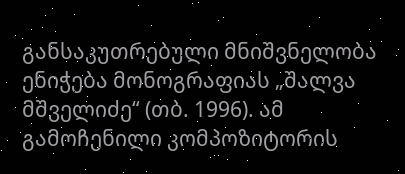განსაკუთრებული მნიშვნელობა ენიჭება მონოგრაფიას „შალვა მშველიძე“ (თბ. 1996). ამ გამოჩენილი კომპოზიტორის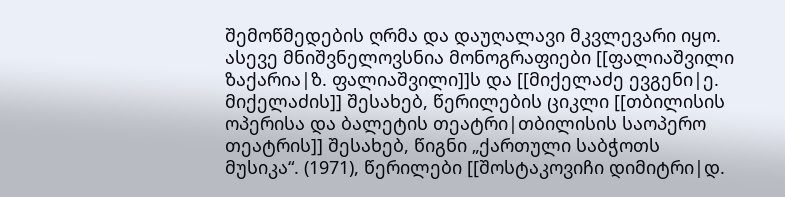შემოწმედების ღრმა და დაუღალავი მკვლევარი იყო. ასევე მნიშვნელოვსნია მონოგრაფიები [[ფალიაშვილი ზაქარია|ზ. ფალიაშვილი]]ს და [[მიქელაძე ევგენი|ე. მიქელაძის]] შესახებ, წერილების ციკლი [[თბილისის ოპერისა და ბალეტის თეატრი|თბილისის საოპერო თეატრის]] შესახებ, წიგნი „ქართული საბჭოთს მუსიკა“. (1971), წერილები [[შოსტაკოვიჩი დიმიტრი|დ.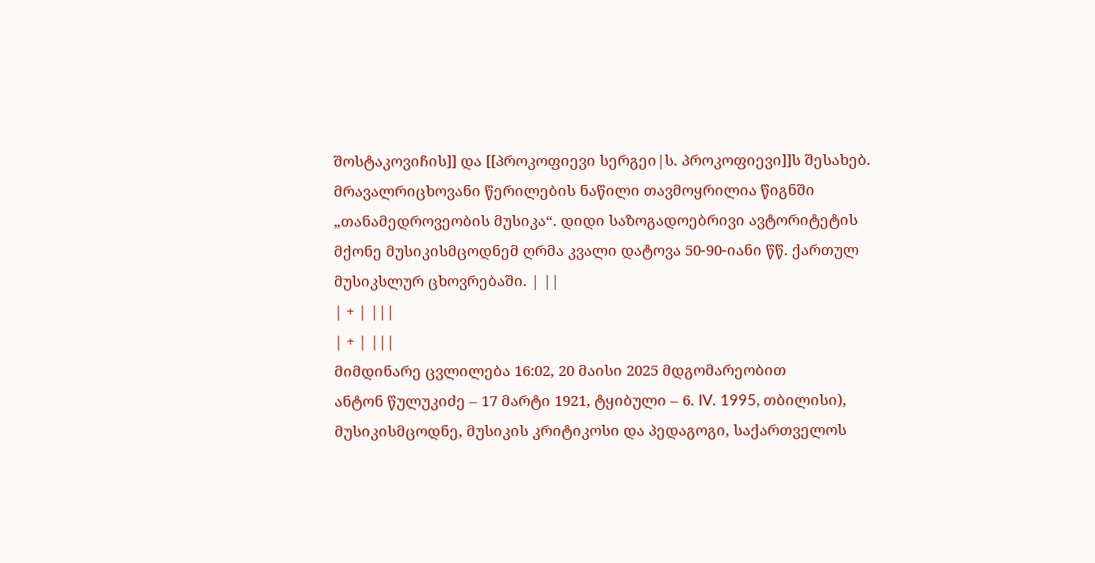შოსტაკოვიჩის]] და [[პროკოფიევი სერგეი|ს. პროკოფიევი]]ს შესახებ. მრავალრიცხოვანი წერილების ნაწილი თავმოყრილია წიგნში „თანამედროვეობის მუსიკა“. დიდი საზოგადოებრივი ავტორიტეტის მქონე მუსიკისმცოდნემ ღრმა კვალი დატოვა 50-90-იანი წწ. ქართულ მუსიკსლურ ცხოვრებაში. | ||
| + | |||
| + | |||
მიმდინარე ცვლილება 16:02, 20 მაისი 2025 მდგომარეობით
ანტონ წულუკიძე – 17 მარტი 1921, ტყიბული – 6. IV. 1995, თბილისი), მუსიკისმცოდნე, მუსიკის კრიტიკოსი და პედაგოგი, საქართველოს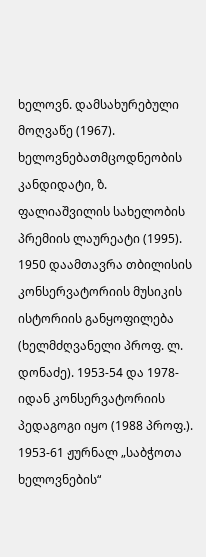ხელოვნ. დამსახურებული მოღვაწე (1967). ხელოვნებათმცოდნეობის კანდიდატი, ზ. ფალიაშვილის სახელობის პრემიის ლაურეატი (1995).
1950 დაამთავრა თბილისის კონსერვატორიის მუსიკის ისტორიის განყოფილება (ხელმძღვანელი პროფ. ლ. დონაძე). 1953-54 და 1978-იდან კონსერვატორიის პედაგოგი იყო (1988 პროფ.). 1953-61 ჟურნალ „საბჭოთა ხელოვნების“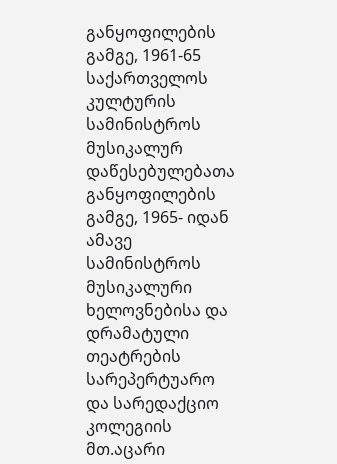განყოფილების გამგე, 1961-65 საქართველოს კულტურის სამინისტროს მუსიკალურ დაწესებულებათა განყოფილების გამგე, 1965- იდან ამავე სამინისტროს მუსიკალური ხელოვნებისა და დრამატული თეატრების სარეპერტუარო და სარედაქციო კოლეგიის მთ.აცარი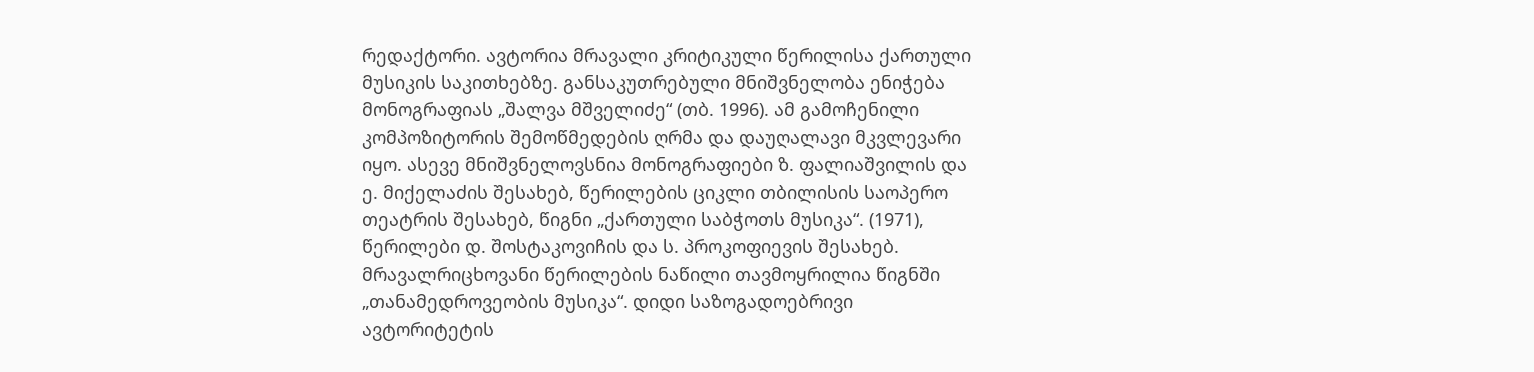რედაქტორი. ავტორია მრავალი კრიტიკული წერილისა ქართული მუსიკის საკითხებზე. განსაკუთრებული მნიშვნელობა ენიჭება მონოგრაფიას „შალვა მშველიძე“ (თბ. 1996). ამ გამოჩენილი კომპოზიტორის შემოწმედების ღრმა და დაუღალავი მკვლევარი იყო. ასევე მნიშვნელოვსნია მონოგრაფიები ზ. ფალიაშვილის და ე. მიქელაძის შესახებ, წერილების ციკლი თბილისის საოპერო თეატრის შესახებ, წიგნი „ქართული საბჭოთს მუსიკა“. (1971), წერილები დ. შოსტაკოვიჩის და ს. პროკოფიევის შესახებ. მრავალრიცხოვანი წერილების ნაწილი თავმოყრილია წიგნში „თანამედროვეობის მუსიკა“. დიდი საზოგადოებრივი ავტორიტეტის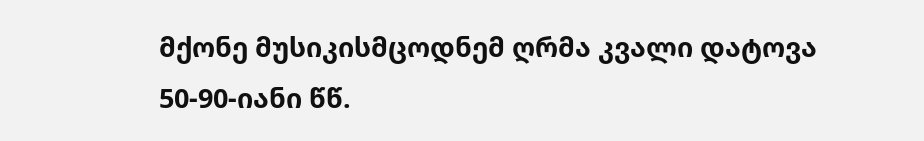მქონე მუსიკისმცოდნემ ღრმა კვალი დატოვა 50-90-იანი წწ.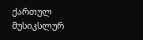ქართულ მუსიკსლურ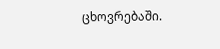ცხოვრებაში.